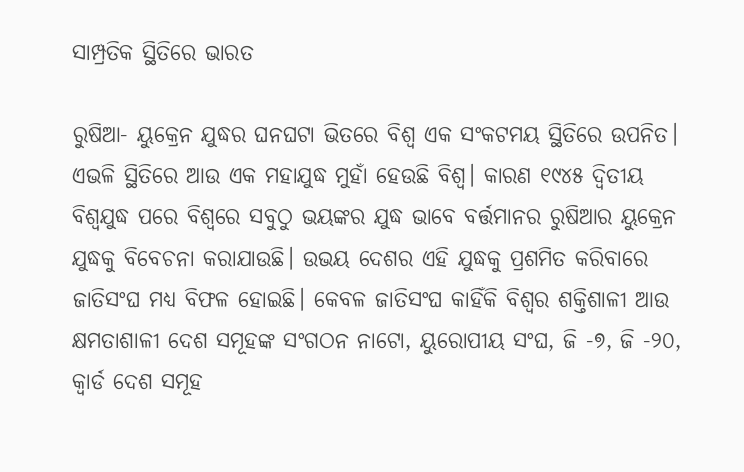ସାମ୍ପ୍ରତିକ ସ୍ଥିତିରେ ଭାରତ

ରୁଷିଆ- ୟୁକ୍ରେନ ଯୁଦ୍ଧର ଘନଘଟା ଭିତରେ ବିଶ୍ବ ଏକ ସଂକଟମୟ ସ୍ଥିତିରେ ଉପନିତ। ଏଭଳି ସ୍ଥିତିରେ ଆଉ ଏକ ମହାଯୁଦ୍ଧ ମୁହାଁ ହେଉଛି ବିଶ୍ବ। କାରଣ ୧୯୪୫ ଦ୍ବିତୀୟ ବିଶ୍ବଯୁଦ୍ଧ ପରେ ବିଶ୍ବରେ ସବୁଠୁ ଭୟଙ୍କର ଯୁଦ୍ଧ ଭାବେ ବର୍ତ୍ତମାନର ରୁଷିଆର ୟୁକ୍ରେନ ଯୁଦ୍ଧକୁ ବିବେଚନା କରାଯାଉଛି। ଉଭୟ ଦେଶର ଏହି ଯୁଦ୍ଧକୁ ପ୍ରଶମିତ କରିବାରେ ଜାତିସଂଘ ମଧ୍ୟ ବିଫଳ ହୋଇଛି। କେବଳ ଜାତିସଂଘ କାହିଁକି ବିଶ୍ବର ଶକ୍ତିଶାଳୀ ଆଉ କ୍ଷମତାଶାଳୀ ଦେଶ ସମୂହଙ୍କ ସଂଗଠନ ନାଟୋ, ୟୁରୋପୀୟ ସଂଘ, ଜି -୭, ଜି -୨୦, କ୍ବାର୍ଡ ଦେଶ ସମୂହ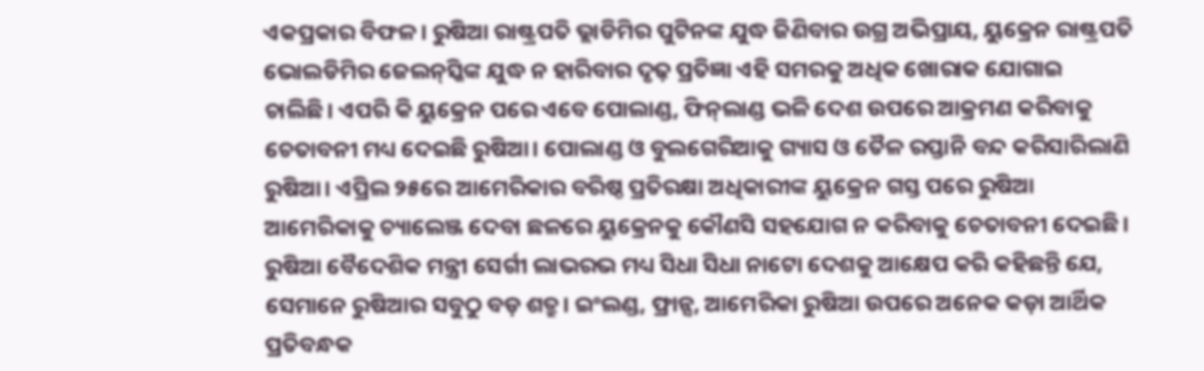ଏକପ୍ରକାର ବିଫଳ। ରୁଷିଆ ରାଷ୍ଟ୍ରପତି ଭ୍ଲାଡିମିର ପୁଟିନଙ୍କ ଯୁଦ୍ଧ ଜିଣିବାର ଉଗ୍ର ଅଭିପ୍ରାୟ, ୟୁକ୍ରେନ ରାଷ୍ଟ୍ରପତି ଭୋଲଡିମିର ଜେଲନ୍‌ସ୍କିଙ୍କ ଯୁଦ୍ଧ ନ ହାରିବାର ଦୃଢ଼ ପ୍ରତିଜ୍ଞା ଏହି ସମରକୁ ଅଧିକ ଖୋରାକ ଯୋଗାଇ ଚାଲିଛି। ଏପରି କି ୟୁକ୍ରେନ ପରେ ଏବେ ପୋଲାଣ୍ଡ, ଫିନ୍‌ଲାଣ୍ଡ ଭଳି ଦେଶ ଉପରେ ଆକ୍ରମଣ କରିବାକୁ ଚେତାବନୀ ମଧ୍ୟ ଦେଇଛି ରୁଷିଆ। ପୋଲାଣ୍ଡ ଓ ବୁଲଗେରିଆକୁ ଗ୍ୟାସ ଓ ତୈଳ ରପ୍ତାନି ବନ୍ଦ କରିସାରିଲାଣି ରୁଷିଆ। ଏପ୍ରିଲ ୨୫ରେ ଆମେରିକାର ବରିଷ୍ଠ ପ୍ରତିରକ୍ଷା ଅଧିକାରୀଙ୍କ ୟୁକ୍ରେନ ଗସ୍ତ ପରେ ରୁଷିଆ ଆମେରିକାକୁ ଚ୍ୟାଲେଞ୍ଜ ଦେବା ଛଳରେ ୟୁକ୍ରେନକୁ କୌଣସି ସହଯୋଗ ନ କରିବାକୁ ଚେତାବନୀ ଦେଇଛି। ରୁଷିଆ ବୈଦେଶିକ ମନ୍ତ୍ରୀ ସେର୍ଗୀ ଲାଭରଭ ମଧ୍ୟ ସିଧା ସିଧା ନାଟୋ ଦେଶକୁ ଆକ୍ଷେପ କରି କହିଛନ୍ତି ଯେ, ସେମାନେ ରୁଷିଆର ସବୁଠୁ ବଡ଼ ଶତ୍ରୁ। ଇଂଲଣ୍ଡ, ଫ୍ରାନ୍ସ, ଆମେରିକା ରୁଷିଆ ଉପରେ ଅନେକ କଡ଼ା ଆର୍ଥିକ ପ୍ରତିବନ୍ଧକ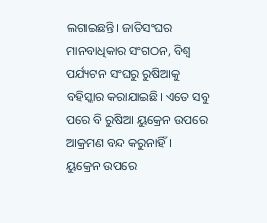ଲଗାଇଛନ୍ତି। ଜାତିସଂଘର ମାନବାଧିକାର ସଂଗଠନ, ବିଶ୍ବ ପର୍ଯ୍ୟଟନ ସଂଘରୁ ରୁଷିଆକୁ ବହିସ୍କାର କରାଯାଇଛି। ଏତେ ସବୁ ପରେ ବି ରୁଷିଆ ୟୁକ୍ରେନ ଉପରେ ଆକ୍ରମଣ ବନ୍ଦ କରୁନାହିଁ।
ୟୁକ୍ରେନ ଉପରେ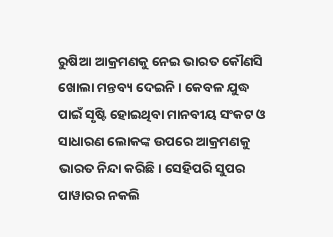ରୁଷିଆ ଆକ୍ରମଣକୁ ନେଇ ଭାରତ କୌଣସି ଖୋଲା ମନ୍ତବ୍ୟ ଦେଇନି। କେବଳ ଯୁଦ୍ଧ ପାଇଁ ସୃଷ୍ଟି ହୋଇଥିବା ମାନବୀୟ ସଂକଟ ଓ ସାଧାରଣ ଲୋକଙ୍କ ଉପରେ ଆକ୍ରମଣକୁ ଭାରତ ନିନ୍ଦା କରିଛି। ସେହିପରି ସୁପର ପାୱାରର ନକଲି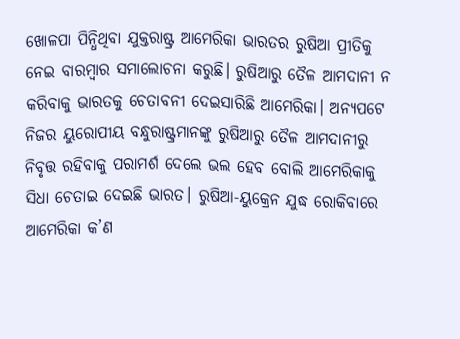ଖୋଳପା ପିନ୍ଧିଥିବା ଯୁକ୍ତରାଷ୍ଟ୍ର ଆମେରିକା ଭାରତର ରୁଷିଆ ପ୍ରୀତିକୁ ନେଇ ବାରମ୍ବାର ସମାଲୋଚନା କରୁଛି। ରୁଷିଆରୁ ତୈଳ ଆମଦାନୀ ନ କରିବାକୁ ଭାରତକୁ ଚେତାବନୀ ଦେଇସାରିଛି ଆମେରିକା। ଅନ୍ୟପଟେ ନିଜର ୟୁରୋପୀୟ ବନ୍ଧୁରାଷ୍ଟ୍ରମାନଙ୍କୁ ରୁଷିଆରୁ ତୈଳ ଆମଦାନୀରୁ ନିବୃତ୍ତ ରହିବାକୁ ପରାମର୍ଶ ଦେଲେ ଭଲ ହେବ ବୋଲି ଆମେରିକାକୁ ସିଧା ଚେତାଇ ଦେଇଛି ଭାରତ। ରୁଷିଆ-ୟୁକ୍ରେନ ଯୁଦ୍ଧ ରୋକିବାରେ ଆମେରିକା କ’ଣ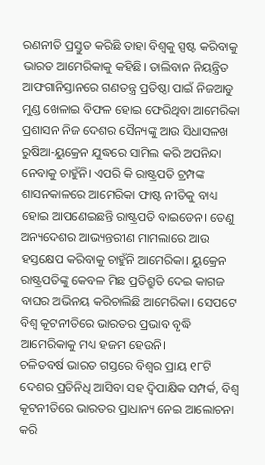ରଣନୀତି ପ୍ରସ୍ତୁତ କରିଛି ତାହା ବିଶ୍ବକୁ ସ୍ପଷ୍ଟ କରିବାକୁ ଭାରତ ଆମେରିକାକୁ କହିଛି। ତାଲିବାନ ନିୟନ୍ତ୍ରିତ ଆଫଗାନିସ୍ତାନରେ ଗଣତନ୍ତ୍ର ପ୍ରତିଷ୍ଠା ପାଇଁ ନିଜଆଡୁ ମୁଣ୍ଡ ଖେଳାଇ ବିଫଳ ହୋଇ ଫେରିଥିବା ଆମେରିକା ପ୍ରଶାସନ ନିଜ ଦେଶର ସୈନ୍ୟଙ୍କୁ ଆଉ ସିଧାସଳଖ ରୁଷିଆ-ୟୁକ୍ରେନ ଯୁଦ୍ଧରେ ସାମିଲ କରି ଅପନିନ୍ଦା ନେବାକୁ ଚାହୁଁନି। ଏପରି କି ରାଷ୍ଟ୍ରପତି ଟ୍ରମ୍ପଙ୍କ ଶାସନକାଳରେ ଆମେରିକା ଫାଷ୍ଟ ନୀତିକୁ ବାଧ୍ୟ ହୋଇ ଆପଣେଇଛନ୍ତି ରାଷ୍ଟ୍ରପତି ବାଇଡେନ। ତେଣୁ ଅନ୍ୟଦେଶର ଆଭ୍ୟନ୍ତରୀଣ ମାମଲାରେ ଆଉ ହସ୍ତକ୍ଷେପ କରିବାକୁ ଚାହୁଁନି ଆମେରିକା। ୟୁକ୍ରେନ ରାଷ୍ଟ୍ରପତିଙ୍କୁ କେବଳ ମିଛ ପ୍ରତିଶ୍ରୁତି ଦେଇ କାଗଜ ବାଘର ଅଭିନୟ କରିଚାଲିଛି ଆମେରିକା। ସେପଟେ ବିଶ୍ବ କୂଟନୀତିରେ ଭାରତର ପ୍ରଭାବ ବୃଦ୍ଧି ଆମେରିକାକୁ ମଧ୍ୟ ହଜମ ହେଉନି।
ଚଳିତବର୍ଷ ଭାରତ ଗସ୍ତରେ ବିଶ୍ବର ପ୍ରାୟ ୧୮ଟି ଦେଶର ପ୍ରତିନିଧି ଆସିବା ସହ ଦ୍ବିପାକ୍ଷିକ ସମ୍ପର୍କ, ବିଶ୍ବ କୂଟନୀତିରେ ଭାରତର ପ୍ରାଧାନ୍ୟ ନେଇ ଆଲୋଚନା କରି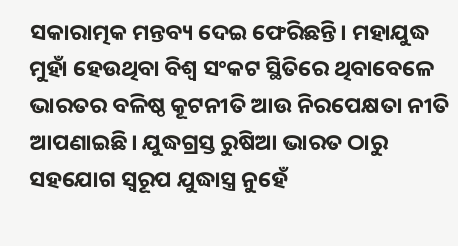ସକାରାତ୍ମକ ମନ୍ତବ୍ୟ ଦେଇ ଫେରିଛନ୍ତି। ମହାଯୁଦ୍ଧ ମୁହାଁ ହେଉଥିବା ବିଶ୍ବ ସଂକଟ ସ୍ଥିତିରେ ଥିବାବେଳେ ଭାରତର ବଳିଷ୍ଠ କୂଟନୀତି ଆଉ ନିରପେକ୍ଷତା ନୀତି ଆପଣାଇଛି। ଯୁଦ୍ଧଗ୍ରସ୍ତ ରୁଷିଆ ଭାରତ ଠାରୁ ସହଯୋଗ ସ୍ବରୂପ ଯୁଦ୍ଧାସ୍ତ୍ର ନୁହେଁ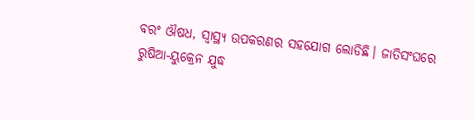ବରଂ ଔଷଧ, ସ୍ବାସ୍ଥ୍ୟ ଉପକରଣର ସହଯୋଗ ଲୋଡିଛି। ଜାତିସଂଘରେ ରୁଷିଆ-ୟୁକ୍ରେନ ଯୁଦ୍ଧ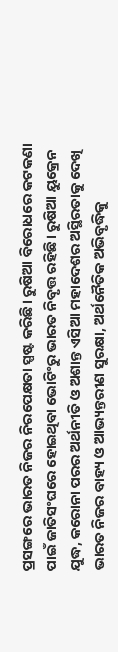ପ୍ରସଙ୍ଗରେ ଭାରତ ନିଜର ନିରପେକ୍ଷତା ସ୍ପଷ୍ଟ କରିଛି। ରୁଷିଆ ବିରୋଧରେ କଟକଣା ପାଇଁ ଜାତିସଂଘରେ ହୋଇଥିବା ଭୋଟିଂରୁ ଭାରତ ନିବୃତ୍ତ ରହିଛି। ରୁଷିଆ ୟୁକ୍ରେନ ଯୁଦ୍ଧ, କରୋନା ପରର ଅର୍ଥନୀତି ଓ ଅଶାନ୍ତ ଏସିଆ ମହାଦେଶର ଅସ୍ଥିରତାକୁ ଦେଖି ଭାରତ ନିଜର ବାହ୍ୟ ଓ ଆଭ୍ୟନ୍ତରୀଣ ସୁରକ୍ଷା, ଅର୍ଥନୈତିକ ଅଭିବୃଦ୍ଧିକୁ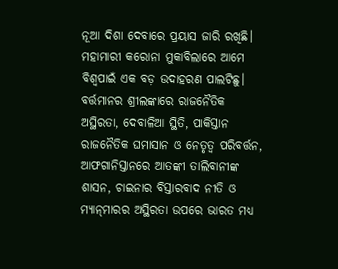ନୂଆ ଦିଶା ଦେବାରେ ପ୍ରୟାସ ଜାରି ରଖିଛି। ମହାମାରୀ କରୋନା ମୁକାବିଲାରେ ଆମେ ବିଶ୍ବପାଇଁ ଏକ ବଡ଼ ଉଦାହରଣ ପାଲଟିଛୁ। ବର୍ତ୍ତମାନର ଶ୍ରୀଲଙ୍କାରେ ରାଜନୈତିକ ଅସ୍ଥିରତା, ଦେବାଳିଆ ସ୍ଥିତି, ପାକିସ୍ତାନ ରାଜନୈତିକ ଘମାସାନ ଓ ନେତୃତ୍ୱ ପରିବର୍ତ୍ତନ, ଆଫଗାନିସ୍ତାନରେ ଆତଙ୍କୀ ତାଲିବାନୀଙ୍କ ଶାସନ, ଚାଇନାର ବିସ୍ତାରବାଦ ନୀତି ଓ ମ୍ୟାନ୍‌ମାରର ଅସ୍ଥିରତା ଉପରେ ଭାରତ ମଧ୍ୟ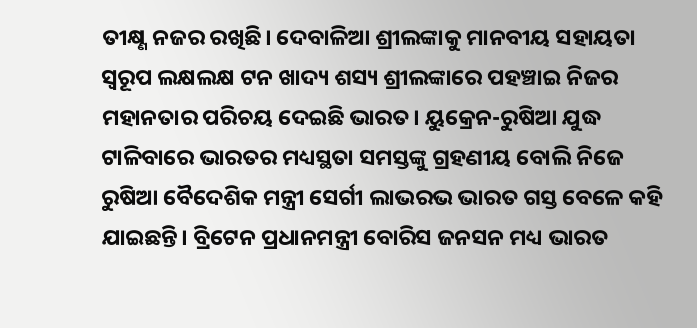ତୀକ୍ଷ୍ଣ ନଜର ରଖିଛି। ଦେବାଳିଆ ଶ୍ରୀଲଙ୍କାକୁ ମାନବୀୟ ସହାୟତା ସ୍ବରୂପ ଲକ୍ଷଲକ୍ଷ ଟନ ଖାଦ୍ୟ ଶସ୍ୟ ଶ୍ରୀଲଙ୍କାରେ ପହଞ୍ଚାଇ ନିଜର ମହାନତାର ପରିଚୟ ଦେଇଛି ଭାରତ। ୟୁକ୍ରେନ-ରୁଷିଆ ଯୁଦ୍ଧ ଟାଳିବାରେ ଭାରତର ମଧ୍ୟସ୍ଥତା ସମସ୍ତଙ୍କୁ ଗ୍ରହଣୀୟ ବୋଲି ନିଜେ ରୁଷିଆ ବୈଦେଶିକ ମନ୍ତ୍ରୀ ସେର୍ଗୀ ଲାଭରଭ ଭାରତ ଗସ୍ତ ବେଳେ କହି ଯାଇଛନ୍ତି। ବ୍ରିଟେନ ପ୍ରଧାନମନ୍ତ୍ରୀ ବୋରିସ ଜନସନ ମଧ୍ୟ ଭାରତ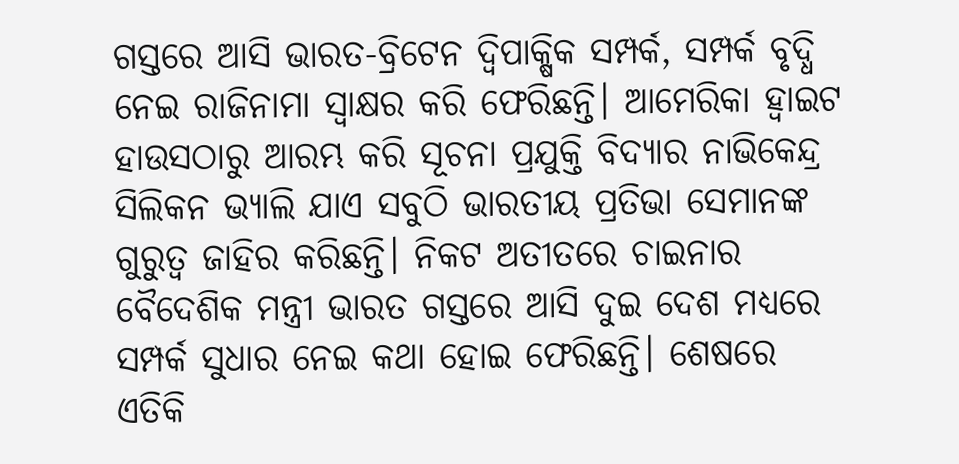ଗସ୍ତରେ ଆସି ଭାରତ-ବ୍ରିଟେନ ଦ୍ବିପାକ୍ଷିକ ସମ୍ପର୍କ, ସମ୍ପର୍କ ବୃଦ୍ଧି ନେଇ ରାଜିନାମା ସ୍ବାକ୍ଷର କରି ଫେରିଛନ୍ତି। ଆମେରିକା ହ୍ବାଇଟ ହାଉସଠାରୁ ଆରମ୍ଭ କରି ସୂଚନା ପ୍ରଯୁକ୍ତି ବିଦ୍ୟାର ନାଭିକେନ୍ଦ୍ର ସିଲିକନ ଭ୍ୟାଲି ଯାଏ ସବୁଠି ଭାରତୀୟ ପ୍ରତିଭା ସେମାନଙ୍କ ଗୁରୁତ୍ୱ ଜାହିର କରିଛନ୍ତି। ନିକଟ ଅତୀତରେ ଚାଇନାର ବୈଦେଶିକ ମନ୍ତ୍ରୀ ଭାରତ ଗସ୍ତରେ ଆସି ଦୁଇ ଦେଶ ମଧ୍ୟରେ ସମ୍ପର୍କ ସୁଧାର ନେଇ କଥା ହୋଇ ଫେରିଛନ୍ତି। ଶେଷରେ ଏତିକି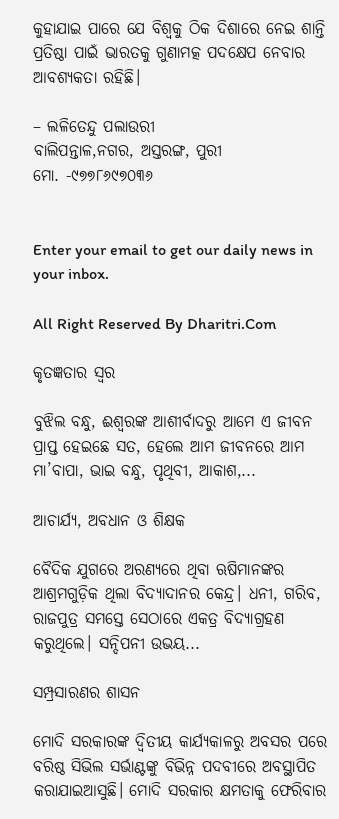କୁହାଯାଇ ପାରେ ଯେ ବିଶ୍ବକୁ ଠିକ ଦିଶାରେ ନେଇ ଶାନ୍ତି ପ୍ରତିଷ୍ଠା ପାଇଁ ଭାରତକୁ ଗୁଣାମତ୍କ ପଦକ୍ଷେପ ନେବାର ଆବଶ୍ୟକତା ରହିଛି।

– ଲଳିତେନ୍ଦୁ ପଲାଉରୀ
ବାଲିପନ୍ତାଳ,ନଗର, ଅସ୍ତରଙ୍ଗ, ପୁରୀ
ମୋ. -୯୭୭୮୬୯୭୦୩୬


Enter your email to get our daily news in your inbox.

All Right Reserved By Dharitri.Com

କୃତଜ୍ଞତାର ସ୍ବର

ବୁଝିଲ ବନ୍ଧୁ, ଈଶ୍ବରଙ୍କ ଆଶୀର୍ବାଦରୁ ଆମେ ଏ ଜୀବନ ପ୍ରାପ୍ତ ହେଇଛେ ସତ, ହେଲେ ଆମ ଜୀବନରେ ଆମ ମା’ବାପା, ଭାଇ ବନ୍ଧୁ, ପୃଥିବୀ, ଆକାଶ,...

ଆଚାର୍ଯ୍ୟ, ଅବଧାନ ଓ ଶିକ୍ଷକ

ବୈଦିକ ଯୁଗରେ ଅରଣ୍ୟରେ ଥିବା ଋଷିମାନଙ୍କର ଆଶ୍ରମଗୁଡ଼ିକ ଥିଲା ବିଦ୍ୟାଦାନର କେନ୍ଦ୍ର। ଧନୀ, ଗରିବ, ରାଜପୁତ୍ର ସମସ୍ତେ ସେଠାରେ ଏକତ୍ର ବିଦ୍ୟାଗ୍ରହଣ କରୁଥିଲେ। ସନ୍ଦିପନୀ ଉଭୟ...

ସମ୍ପ୍ରସାରଣର ଶାସନ

ମୋଦି ସରକାରଙ୍କ ଦ୍ୱିତୀୟ କାର୍ଯ୍ୟକାଳରୁ ଅବସର ପରେ ବରିଷ୍ଠ ସିଭିଲ ସର୍ଭାଣ୍ଟଙ୍କୁ ବିଭିନ୍ନ ପଦବୀରେ ଅବସ୍ଥାପିତ କରାଯାଇଆସୁଛି। ମୋଦି ସରକାର କ୍ଷମତାକୁ ଫେରିବାର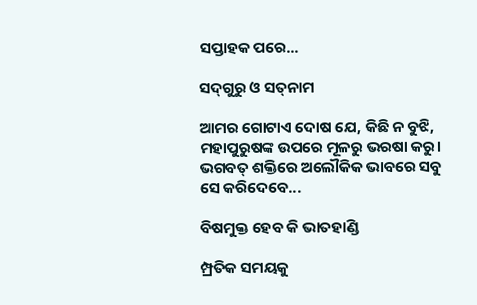ସପ୍ତାହକ ପରେ...

ସଦ୍‌ଗୁରୁ ଓ ସତ୍‌ନାମ

ଆମର ଗୋଟାଏ ଦୋଷ ଯେ, କିଛି ନ ବୁଝି, ମହାପୁରୁଷଙ୍କ ଉପରେ ମୂଳରୁ ଭରଷା କରୁ। ଭଗବତ୍‌ ଶକ୍ତିରେ ଅଲୌକିକ ଭାବରେ ସବୁ ସେ କରିଦେବେ...

ବିଷମୁକ୍ତ ହେବ କି ଭାତହାଣ୍ଡି

ମ୍ପ୍ରତିକ ସମୟକୁ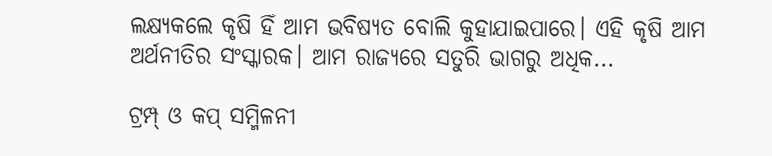ଲକ୍ଷ୍ୟକଲେ କୃଷି ହିଁ ଆମ ଭବିଷ୍ୟତ ବୋଲି କୁହାଯାଇପାରେ। ଏହି କୃଷି ଆମ ଅର୍ଥନୀତିର ସଂସ୍କାରକ। ଆମ ରାଜ୍ୟରେ ସତୁରି ଭାଗରୁ ଅଧିକ...

ଟ୍ରମ୍ପ୍‌ ଓ କପ୍‌ ସମ୍ମିଳନୀ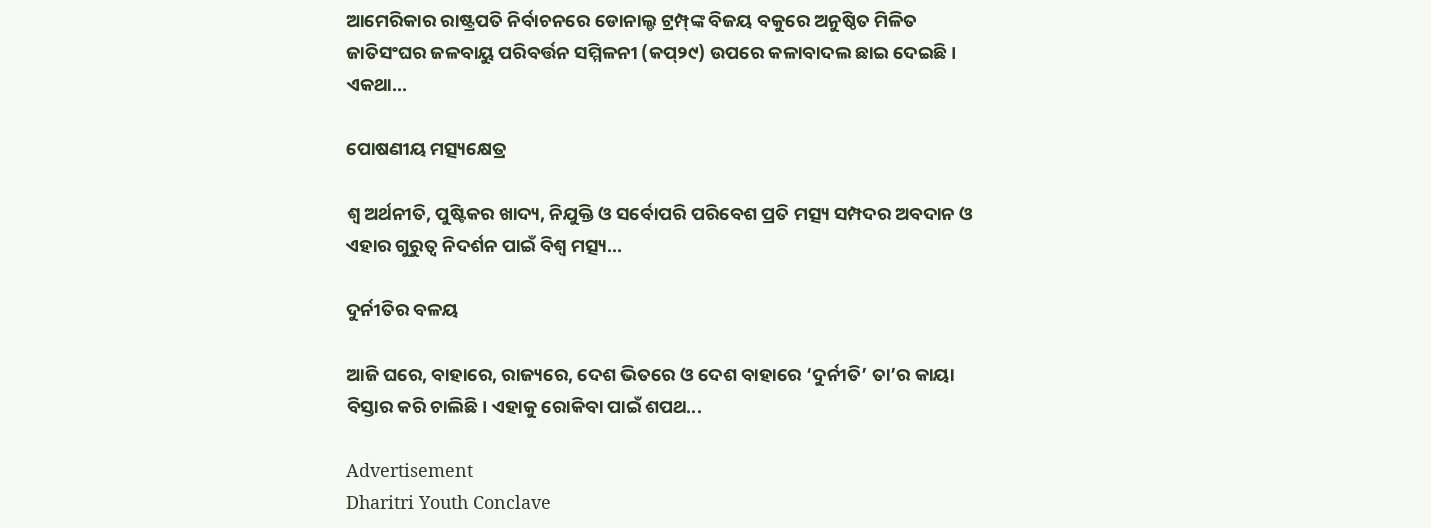ଆମେରିକାର ରାଷ୍ଟ୍ରପତି ନିର୍ବାଚନରେ ଡୋନାଲ୍ଡ ଟ୍ରମ୍ପ୍‌ଙ୍କ ବିଜୟ ବକୁରେ ଅନୁଷ୍ଠିତ ମିଳିତ ଜାତିସଂଘର ଜଳବାୟୁ ପରିବର୍ତ୍ତନ ସମ୍ମିଳନୀ (କପ୍‌୨୯) ଉପରେ କଳାବାଦଲ ଛାଇ ଦେଇଛି। ଏକଥା...

ପୋଷଣୀୟ ମତ୍ସ୍ୟକ୍ଷେତ୍ର

ଶ୍ୱ ଅର୍ଥନୀତି, ପୁଷ୍ଟିକର ଖାଦ୍ୟ, ନିଯୁକ୍ତି ଓ ସର୍ବୋପରି ପରିବେଶ ପ୍ରତି ମତ୍ସ୍ୟ ସମ୍ପଦର ଅବଦାନ ଓ ଏହାର ଗୁରୁତ୍ୱ ନିଦର୍ଶନ ପାଇଁ ବିଶ୍ୱ ମତ୍ସ୍ୟ...

ଦୁର୍ନୀତିର ବଳୟ

ଆଜି ଘରେ, ବାହାରେ, ରାଜ୍ୟରେ, ଦେଶ ଭିତରେ ଓ ଦେଶ ବାହାରେ ‘ଦୁର୍ନୀତି’ ତା’ର କାୟା ବିସ୍ତାର କରି ଚାଲିଛି। ଏହାକୁ ରୋକିବା ପାଇଁ ଶପଥ...

Advertisement
Dharitri Youth Conclave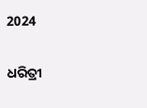2024

ଧରିତ୍ରୀ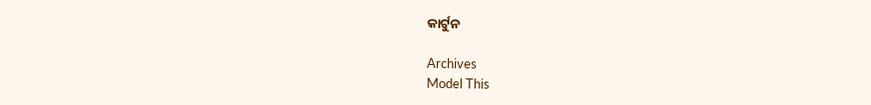କାର୍ଟୁନ

Archives
Model This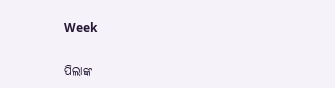Week

ପିଲାଙ୍କ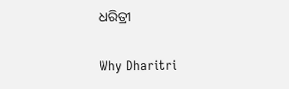ଧରିତ୍ରୀ

Why Dharitri